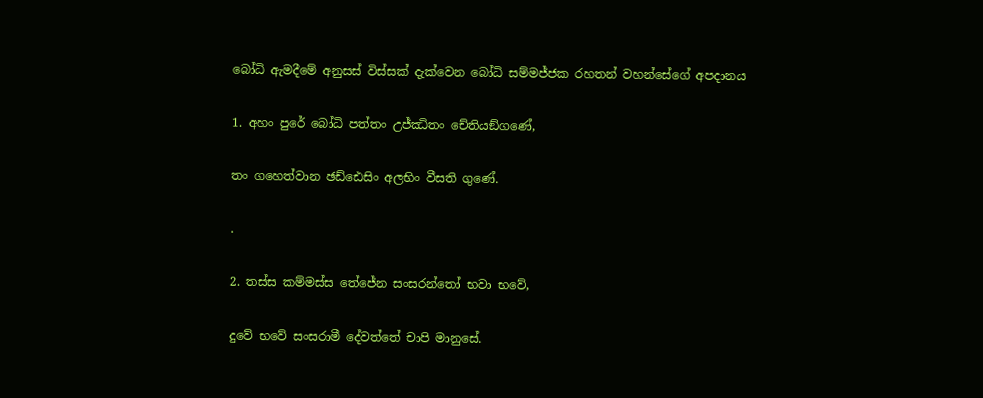බෝධි ඇමදීමේ අනුසස් විස්සක් දැක්වෙන බෝධි සම්මජ්ජක රහතන් වහන්සේගේ අපදානය

1. අහං පුරේ බෝධි පත්තං උජ්ඣිතං චේතියඞ්ගණේ,

තං ගහෙත්වාන ඡඩ්ඪෙසිං අලභිං වීසති ගුණේ.

.

2. තස්ස කම්මස්ස තේජේන සංසරන්තෝ භවා භවේ,

දුවේ භවේ සංසරාමී දේවත්තේ චාපි මානුසේ.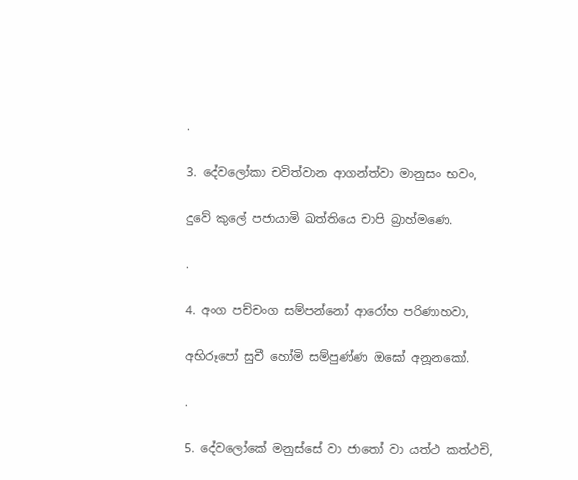.

3. දේවලෝකා චවිත්වාන ආගන්ත්වා මානුසං භවං,

දුවේ කුලේ පජායාමි ඛත්තියෙ චාපි බ්‍රාහ්මණෙ.

.

4. අංග පච්චංග සම්පන්නෝ ආරෝහ පරිණාහවා,

අභිරූපෝ සුචී හෝමි සම්පුණ්ණ ඔඝෝ අනූනකෝ.

.

5. දේවලෝකේ මනුස්සේ වා ජාතෝ වා යත්ථ කත්ථචි,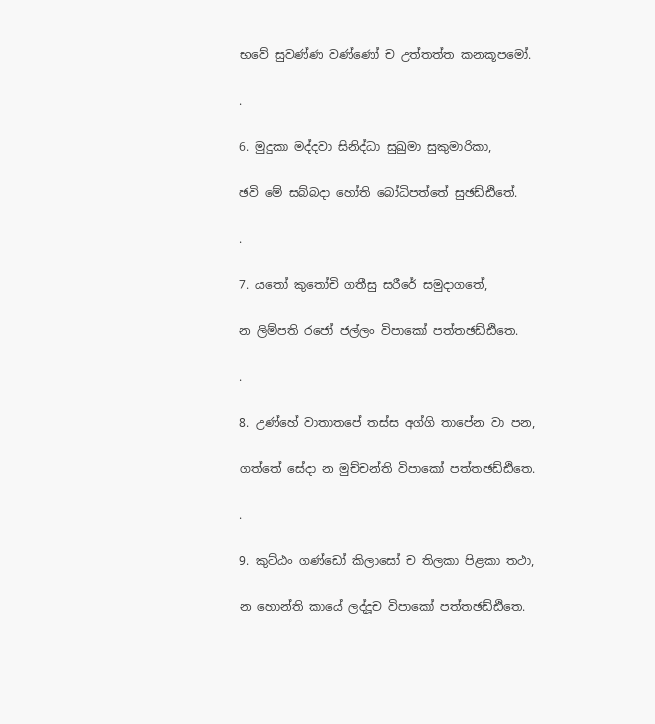භවේ සුවණ්ණ වණ්ණෝ ච උත්තත්ත කනකූපමෝ.

.

6. මුදුකා මද්දවා සිනිද්ධා සුඛුමා සුකුමාරිකා,

ඡවි මේ සබ්බදා හෝති බෝධිපත්තේ සුඡඩ්ඪිතේ.

.

7. යතෝ කුතෝචි ගතීසු සරීරේ සමුදාගතේ,

න ලිම්පති රජෝ ජල්ලං විපාකෝ පත්තඡඩ්ඪිතෙ.

.

8. උණ්හේ වාතාතපේ තස්ස අග්ගි තාපේන වා පන,

ගත්තේ සේදා න මුච්චන්ති විපාකෝ පත්තඡඩ්ඪිතෙ.

.

9. කුට්ඨං ගණ්ඩෝ කිලාසෝ ච තිලකා පිළකා තථා,

න හොන්ති කායේ ලද්දූච විපාකෝ පත්තඡඩ්ඪිතෙ.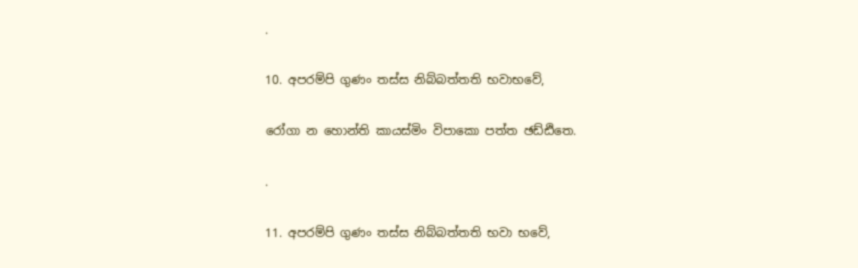.

10. අපරම්පි ගුණං තස්ස නිබ්බත්තති භවාභවේ,

රෝගා න හොන්ති කායස්මිං විපාකො පත්ත ඡඩ්ඪිතෙ.

.

11. අපරම්පි ගුණං තස්ස නිබ්බත්තති භවා භවේ,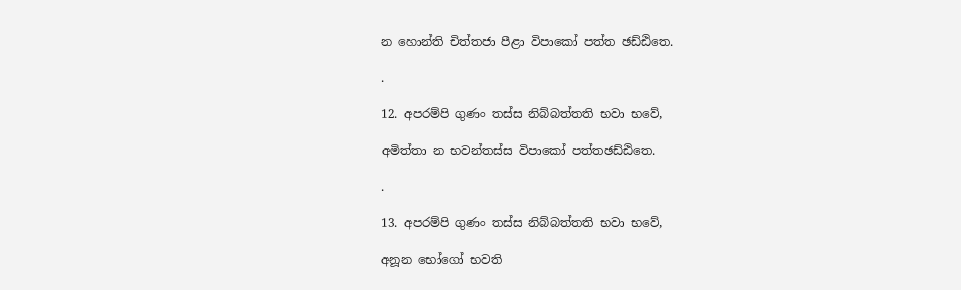න හොන්ති චිත්තජා පීළා විපාකෝ පත්ත ඡඩ්ඪිතෙ.

.

12. අපරම්පි ගුණං තස්ස නිබ්බත්තති භවා භවේ,

අමිත්තා න භවන්තස්ස විපාකෝ පත්තඡඩ්ඪිතෙ.

.

13. අපරම්පි ගුණං තස්ස නිබ්බත්තති භවා භවේ,

අනූන භෝගෝ භවති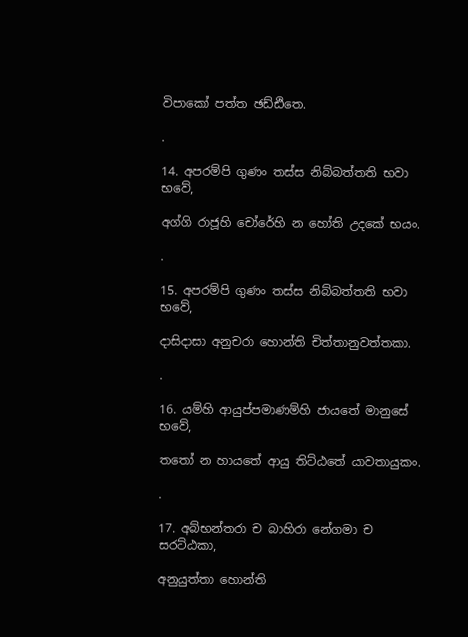විපාකෝ පත්ත ඡඩ්ඪිතෙ.

.

14. අපරම්පි ගුණං තස්ස නිබ්බත්තති භවා භවේ,

අග්ගි රාජූහි චෝරේහි න හෝති උදකේ භයං.

.

15. අපරම්පි ගුණං තස්ස නිබ්බත්තති භවා භවේ,

දාසිදාසා අනුචරා හොන්ති චිත්තානුවත්තකා.

.

16. යම්හි ආයුප්පමාණම්හි ජායතේ මානුසේ භවේ,

තතෝ න හායතේ ආයු තිට්ඨතේ යාවතායුකං.

.

17. අබ්භන්තරා ච බාහිරා නේගමා ච සරට්ඨකා,

අනුයුත්තා හොන්ති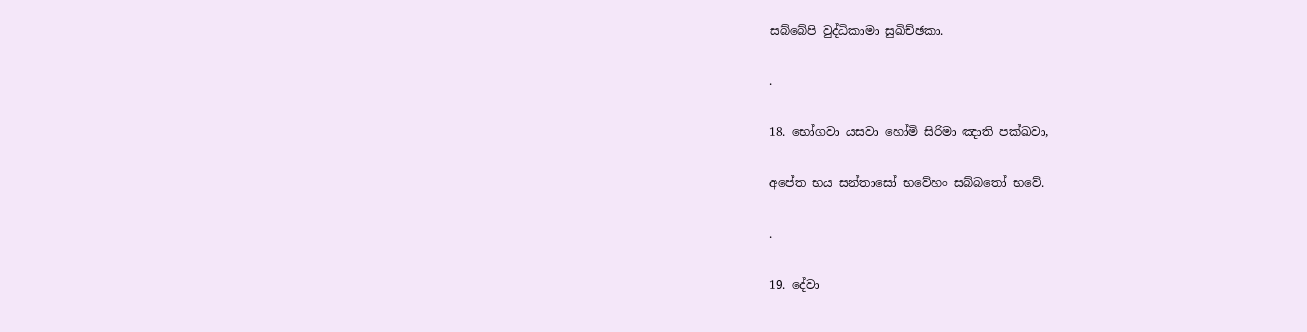සබ්බේපි වුද්ධිකාමා සුඛිච්ඡකා.

.

18. භෝගවා යසවා හෝමි සිරිමා ඤාති පක්ඛවා,

අපේත භය සන්තාසෝ භවේහං සබ්බතෝ භවේ.

.

19. දේවා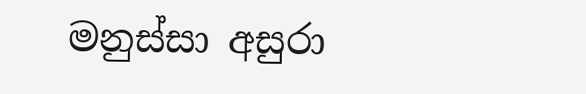මනුස්සා අසුරා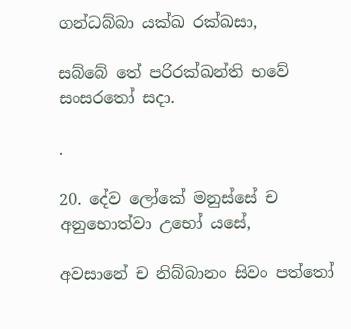ගන්ධබ්බා යක්ඛ රක්ඛසා,

සබ්බේ තේ පරිරක්ඛන්ති භවේ සංසරතෝ සදා.

.

20. දේව ලෝකේ මනුස්සේ ච අනුභොත්වා උභෝ යසේ,

අවසානේ ච නිබ්බානං සිවං පත්තෝ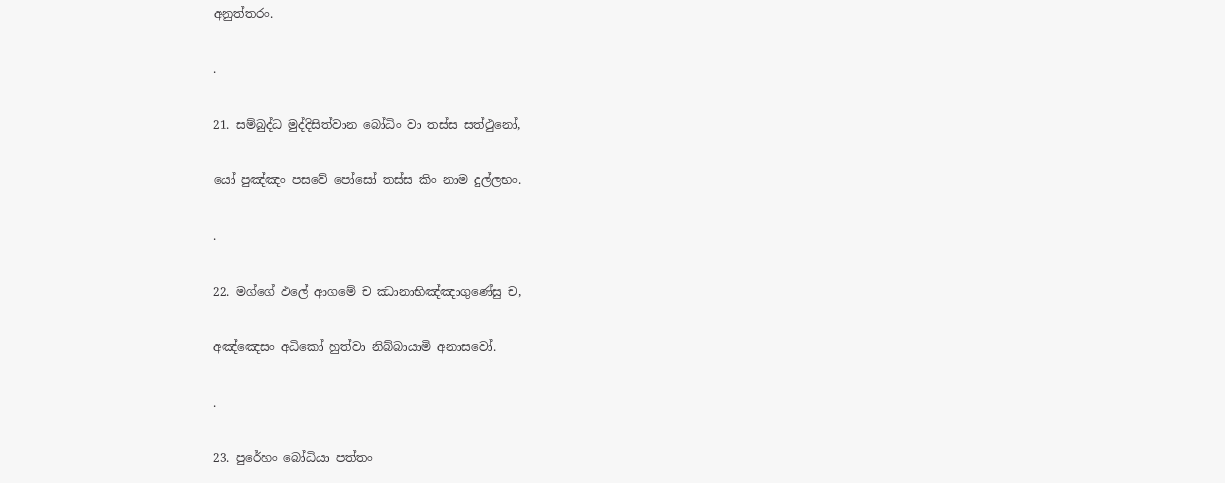අනුත්තරං.

.

21. සම්බුද්ධ මුද්දිසිත්වාන බෝධිං වා තස්ස සත්ථුනෝ,

යෝ පුඤ්ඤං පසවේ පෝසෝ තස්ස කිං නාම දුල්ලභං.

.

22. මග්ගේ ඵලේ ආගමේ ච ඣානාභිඤ්ඤාගුණේසු ච,

අඤ්ඤෙසං අධිකෝ හුත්වා නිබ්බායාමි අනාසවෝ.

.

23. පුරේහං බෝධියා පත්තං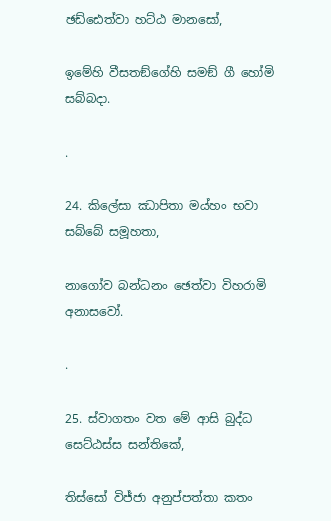ඡඩ්ඪෙත්වා හට්ඨ මානසෝ,

ඉමේහි වීසතඞ්ගේහි සමඞ් ගී හෝමි සබ්බදා.

.

24. කිලේසා ඣාපිතා මය්හං භවා සබ්බේ සමූහතා,

නාගෝව බන්ධනං ඡෙත්වා විහරාමි අනාසවෝ.

.

25. ස්වාගතං වත මේ ආසි බුද්ධ සෙට්ඨස්ස සන්තිකේ,

තිස්සෝ විජ්ජා අනුප්පත්තා කතං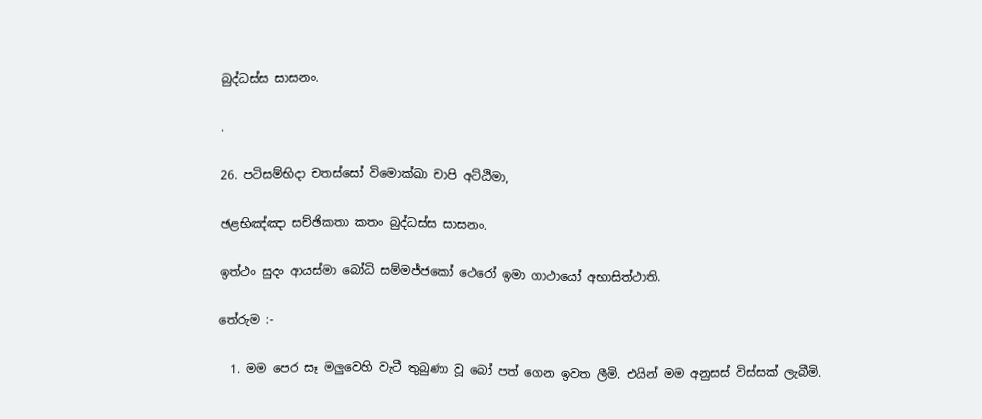බුද්ධස්ස සාසනං.

.

26. පටිසම්භිදා චතස්සෝ විමොක්ඛා චාපි අට්ඨිමා,

ඡළභිඤ්ඤා සච්ඡිකතා කතං බුද්ධස්ස සාසනං.

ඉත්ථං සුදං ආයස්මා බෝධි සම්මජ්ජකෝ ථෙරෝ ඉමා ගාථායෝ අභාසිත්ථාති.

තේරුම :-

  1. මම පෙර සෑ මලුවෙහි වැටී තුබුණා වූ බෝ පත් ගෙන ඉවත ලීමි. එයින් මම අනුසස් විස්සක් ලැබීමි.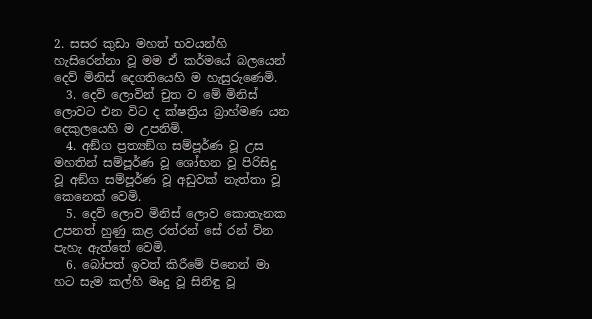2. සසර කුඩා මහත් භවයන්හි හැසිරෙන්නා වූ මම ඒ කර්මයේ බලයෙන් දෙව් මිනිස් දෙගතියෙහි ම හැසුරුණෙමි.
  3. දෙව් ලොවින් චුත ව මේ මිනිස් ලොවට එන විට ද ක්ෂත්‍රිය බ්‍රාහ්මණ යන දෙකුලයෙහි ම උපනිමි.
  4. අඞ්ග ප්‍ර‍ත්‍යඞ්ග සම්පූර්ණ වූ උස මහතින් සම්පූර්ණ වූ ශෝභන වූ පිරිසිදු වූ අඞ්ග සම්පූර්ණ වූ අඩුවක් නැත්තා වූ කෙනෙක් වෙමි.
  5. දෙව් ලොව මිනිස් ලොව කොතැනක උපනත් හුණු කළ රත්රන් සේ රන් ව්න පැහැ ඇත්තේ වෙමි.
  6. බෝපත් ඉවත් කිරීමේ පිනෙන් මා හට සැම කල්හි මෘදු වූ සිනිඳු වූ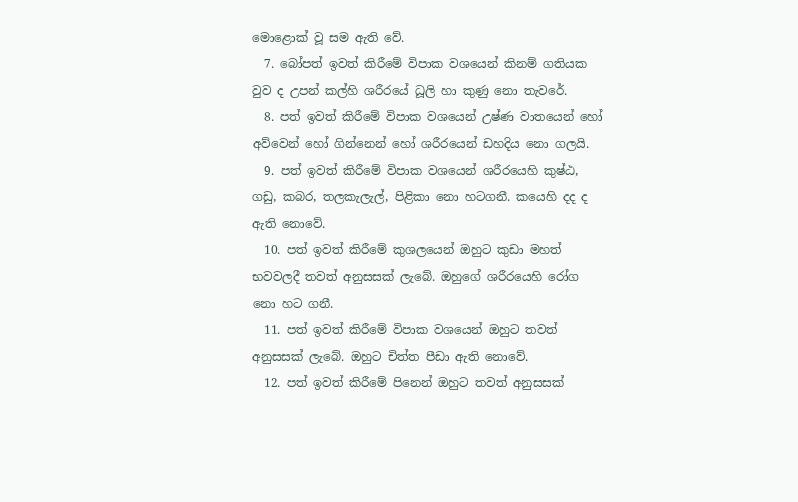මොළොක් වූ සම ඇති වේ.
  7. බෝපත් ඉවත් කිරීමේ විපාක වශයෙන් කිනම් ගතියක වුව ද උපන් කල්හි ශරීරයේ ධූලි හා කුණු නො තැවරේ.
  8. පත් ඉවත් කිරීමේ විපාක වශයෙන් උෂ්ණ වාතයෙන් හෝ අව්වෙන් හෝ ගින්නෙන් හෝ ශරීරයෙන් ඩහදිය නො ගලයි.
  9. පත් ඉවත් කිරීමේ විපාක වශයෙන් ශරීරයෙහි කුෂ්ඨ, ගඩු, කබර, තලකැලැල්, පිළිකා නො හටගනී. කයෙහි දද ද ඇති නොවේ.
  10. පත් ඉවත් කිරීමේ කුශලයෙන් ඔහුට කුඩා මහත් භවවලදී තවත් අනුසසක් ලැබේ. ඔහුගේ ශරීරයෙහි රෝග නො හට ගනී.
  11. පත් ඉවත් කිරීමේ විපාක වශයෙන් ඔහුට තවත් අනුසසක් ලැබේ. ඔහුට චිත්ත පීඩා ඇති නොවේ.
  12. පත් ඉවත් කිරීමේ පිනෙන් ඔහුට තවත් අනුසසක්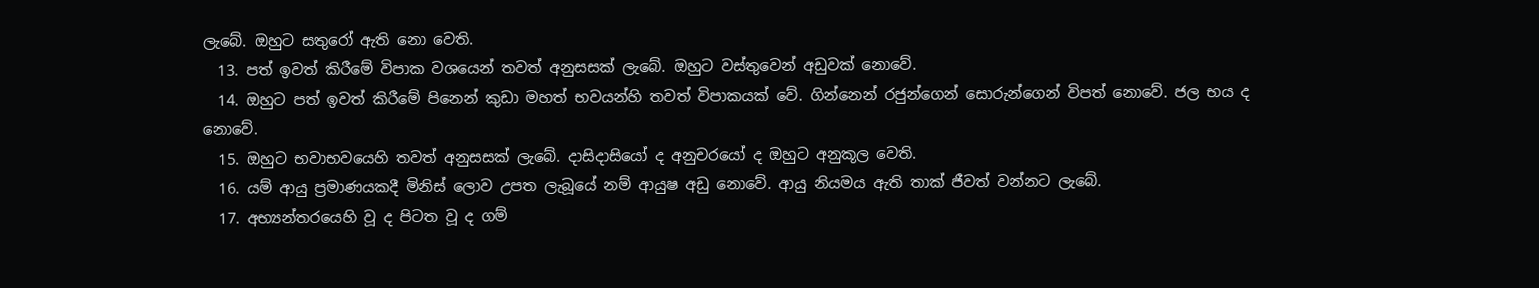ලැබේ. ඔහුට සතුරෝ ඇති නො වෙති.
  13. පත් ඉවත් කිරීමේ විපාක වශයෙන් තවත් අනුසසක් ලැබේ. ඔහුට වස්තුවෙන් අඩුවක් නොවේ.
  14. ඔහුට පත් ඉවත් කිරීමේ පිනෙන් කුඩා මහත් භවයන්හි තවත් විපාකයක් වේ. ගින්නෙන් රජුන්ගෙන් සොරුන්ගෙන් විපත් නොවේ. ජල භය ද නොවේ.
  15. ඔහුට භවාභවයෙහි තවත් අනුසසක් ලැබේ. දාසිදාසියෝ ද අනුචරයෝ ද ඔහුට අනුකූල වෙති.
  16. යම් ආයු ප්‍ර‍මාණයකදී මිනිස් ලොව උපත ලැබූයේ නම් ආයුෂ අඩු නොවේ. ආයු නියමය ඇති තාක් ජීවත් වන්නට ලැබේ.
  17. අභ්‍යන්තරයෙහි වූ ද පිටත වූ ද ගම්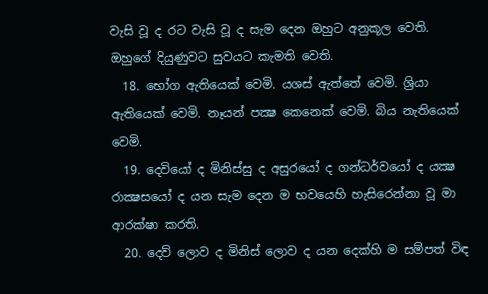වැසි වූ ද රට වැසි වූ ද සැම දෙන ඔහුට අනුකූල වෙති. ඔහුගේ දියුණුවට සුවයට කැමති වෙති.
  18. භෝග ඇතියෙක් වෙමි. යශස් ඇත්තේ වෙමි. ශ්‍රියා ඇතියෙක් වෙමි. නෑයන් පක්‍ෂ කෙනෙක් වෙමි. බිය නැතියෙක් වෙමි.
  19. දෙවියෝ ද මිනිස්සු ද අසුරයෝ ද ගන්ධර්වයෝ ද යක්‍ෂ රාක්‍ෂසයෝ ද යන සැම දෙන ම භවයෙහි හැසිරෙන්නා වූ මා ආරක්ෂා කරති.
  20. දෙව් ලොව ද මිනිස් ලොව ද යන දෙක්හි ම සම්පත් විඳ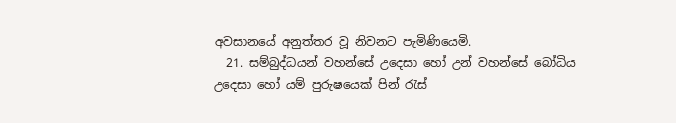අවසානයේ අනුත්තර වූ නිවනට පැමිණියෙමි.
  21. සම්බුද්ධයන් වහන්සේ උදෙසා හෝ උන් වහන්සේ බෝධිය උදෙසා හෝ යම් පුරුෂයෙක් පින් රැස්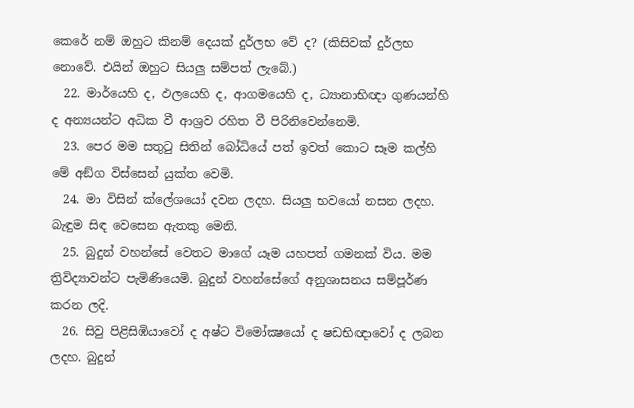කෙරේ නම් ඔහුට කිනම් දෙයක් දුර්ලභ වේ ද? (කිසිවක් දුර්ලභ නොවේ. එයින් ඔහුට සියලු සම්පත් ලැබේ.)
  22. මාර්යෙහි ද, ඵලයෙහි ද, ආගමයෙහි ද, ධ්‍යානාභිඥා ගුණයන්හි ද අන්‍යයන්ට අධික වී ආශ්‍ර‍ව රහිත වී පිරිනිවෙන්නෙමි.
  23. පෙර මම සතුටු සිතින් බෝධියේ පත් ඉවත් කොට සෑම කල්හි මේ අඞ්ග විස්සෙන් යුක්ත වෙමි.
  24. මා විසින් ක්ලේශයෝ දවන ලදහ. සියලු භවයෝ නසන ලදහ. බැඳුම සිඳ වෙසෙන ඇතකු මෙනි.
  25. බුදුන් වහන්සේ වෙතට මාගේ යෑම යහපත් ගමනක් විය. මම ත්‍රිවිද්‍යාවන්ට පැමිණියෙමි. බුදුන් වහන්සේගේ අනුශාසනය සම්පූර්ණ කරන ලදි.
  26. සිවු පිළිසිඹියාවෝ ද අෂ්ට විමෝක්‍ෂයෝ ද ෂඩභිඥාවෝ ද ලබන ලදහ. බුදුන්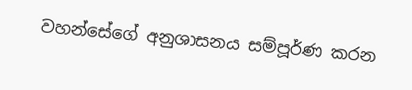වහන්සේගේ අනුශාසනය සම්පූර්ණ කරන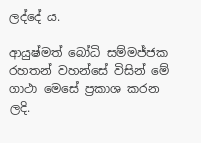ලද්දේ ය.

ආයුෂ්මත් බෝධි සම්මජ්ජක රහතන් වහන්සේ විසින් මේ ගාථා මෙසේ ප්‍ර‍කාශ කරන ලදි.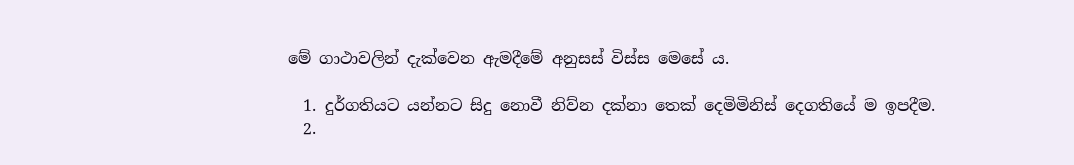මේ ගාථාවලින් දැක්වෙන ඇමදීමේ අනුසස් විස්ස මෙසේ ය.

  1. දුර්ගතියට යන්නට සිදු නොවී නිව්න දක්නා තෙක් දෙමිමිනිස් දෙගතියේ ම ඉපදීම.
  2.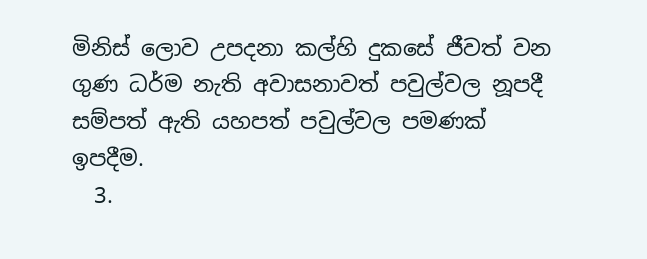මිනිස් ලොව උපදනා කල්හි දුකසේ ජීවත් වන ගුණ ධර්ම නැති අවාසනාවත් පවුල්වල නූපදී සම්පත් ඇති යහපත් පවුල්වල පමණක් ඉපදීම.
  3.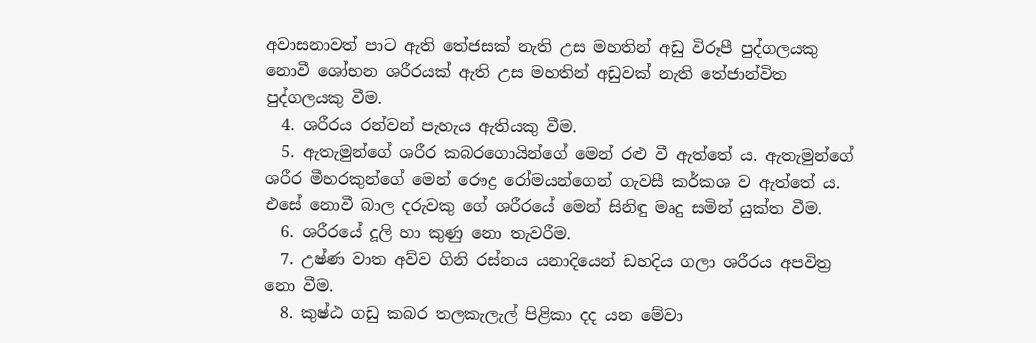අවාසනාවත් පාට ඇති තේජසක් නැති උස මහතින් අඩු විරූපී පුද්ගලයකු නොවී ශෝභන ශරීරයක් ඇති උස මහතින් අඩුවක් නැති තේජාන්විත පුද්ගලයකු වීම.
  4. ශරීරය රන්වන් පැහැය ඇතියකු වීම.
  5. ඇතැමුන්ගේ ශරීර කබරගොයින්ගේ මෙන් රළු වී ඇත්තේ ය. ඇතැමුන්ගේ ශරීර මීහරකුන්ගේ මෙන් රෞද්‍ර‍ රෝමයන්ගෙන් ගැවසී කර්කශ ව ඇත්තේ ය. එසේ නොවී බාල දරුවකු ගේ ශරීරයේ මෙන් සිනිඳු මෘදු සමින් යුක්ත වීම.
  6. ශරීරයේ දූලි හා කුණු නො තැවරීම.
  7. උෂ්ණ වාත අව්ව ගිනි රස්නය යනාදියෙන් ඩහදිය ගලා ශරීරය අපවිත්‍ර නො වීම.
  8. කුෂ්ඨ ගඩු කබර තලකැලැල් පිළිකා දද යන මේවා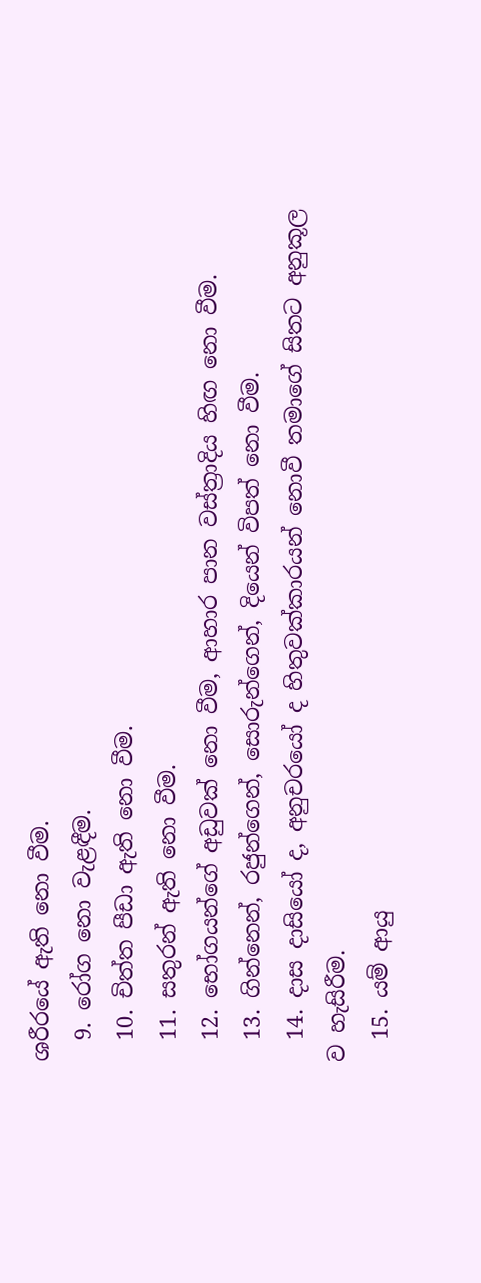ශරීරයේ ඇති නො වීම.
  9. රෝග නො වැළඳීම.
  10. චිත්ත පීඩා ඇති නො වීම.
  11. සතුරන් ඇති නො වීම.
  12. භෝගයන්ගේ අඩුවක් නො වීම, ආහාර පාන වස්ත්‍රාදිය හිඟ නො වීම.
  13. ගින්නෙන්, රජුන්ගෙන්, සොරුන්ගෙන්, දියෙන් විපත් නො වීම.
  14. දාස දාසියෝ ද, අනුචරයෝ ද හිතුවක්කාරයන් නොවී තමාගේ සිතට අනුකූල ව හැසිරීම.
  15. යම් ආයු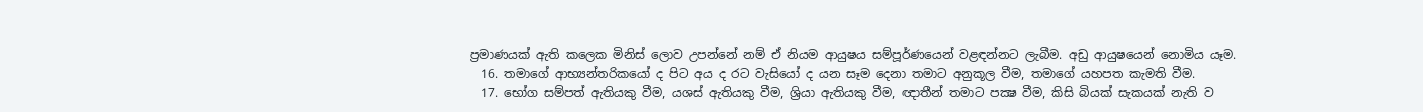ප්‍ර‍මාණයක් ඇති කලෙක මිනිස් ලොව උපන්නේ නම් ඒ නියම ආයුෂය සම්පූර්ණයෙන් වළඳන්නට ලැබීම. අඩු ආයුෂයෙන් නොමිය යෑම.
  16. තමාගේ ආභ්‍යන්තරිකයෝ ද පිට අය ද රට වැසියෝ ද යන සෑම දෙනා තමාට අනුකූල වීම, තමාගේ යහපත කැමති වීම.
  17. භෝග සම්පත් ඇතියකු වීම, යශස් ඇතියකු වීම, ශ්‍රියා ඇතියකු වීම, ඥාතීන් තමාට පක්‍ෂ වීම, කිසි බියක් සැකයක් නැති ව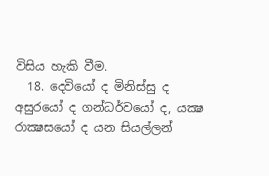විසිය හැකි වීම.
  18. දෙවියෝ ද මිනිස්සු ද අසුරයෝ ද ගන්ධර්වයෝ ද, යක්‍ෂ රාක්‍ෂසයෝ ද යන සියල්ලන්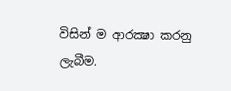විසින් ම ආරක්‍ෂා කරනු ලැබීම.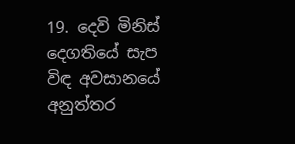19. දෙවි මිනිස් දෙගතියේ සැප විඳ අවසානයේ අනුත්තර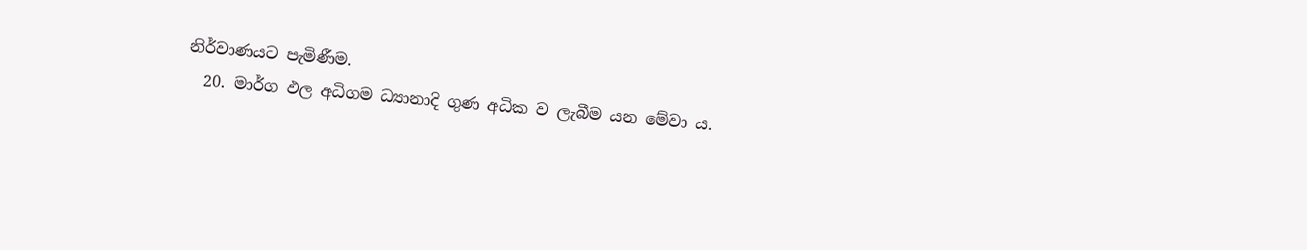නිර්වාණයට පැමිණීම.
  20. මාර්ග ඵල අධිගම ධ්‍යානාදි ගුණ අධික ව ලැබීම යන මේවා ය.